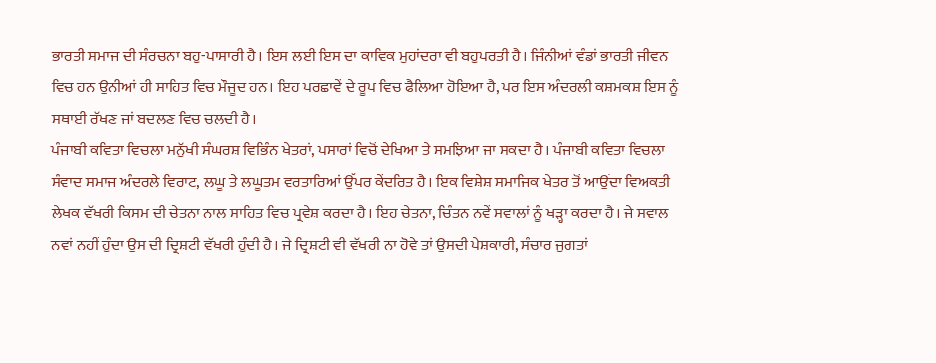ਭਾਰਤੀ ਸਮਾਜ ਦੀ ਸੰਰਚਨਾ ਬਹੁ-ਪਾਸਾਰੀ ਹੈ। ਇਸ ਲਈ ਇਸ ਦਾ ਕਾਵਿਕ ਮੁਹਾਂਦਰਾ ਵੀ ਬਹੁਪਰਤੀ ਹੈ। ਜਿੰਨੀਆਂ ਵੰਡਾਂ ਭਾਰਤੀ ਜੀਵਨ ਵਿਚ ਹਨ ਉਨੀਆਂ ਹੀ ਸਾਹਿਤ ਵਿਚ ਮੌਜੂਦ ਹਨ। ਇਹ ਪਰਛਾਵੇਂ ਦੇ ਰੂਪ ਵਿਚ ਫੈਲਿਆ ਹੋਇਆ ਹੈ, ਪਰ ਇਸ ਅੰਦਰਲੀ ਕਸ਼ਮਕਸ਼ ਇਸ ਨੂੰ ਸਥਾਈ ਰੱਖਣ ਜਾਂ ਬਦਲਣ ਵਿਚ ਚਲਦੀ ਹੈ।
ਪੰਜਾਬੀ ਕਵਿਤਾ ਵਿਚਲਾ ਮਨੁੱਖੀ ਸੰਘਰਸ਼ ਵਿਭਿੰਨ ਖੇਤਰਾਂ, ਪਸਾਰਾਂ ਵਿਚੋਂ ਦੇਖਿਆ ਤੇ ਸਮਝਿਆ ਜਾ ਸਕਦਾ ਹੈ। ਪੰਜਾਬੀ ਕਵਿਤਾ ਵਿਚਲਾ ਸੰਵਾਦ ਸਮਾਜ ਅੰਦਰਲੇ ਵਿਰਾਟ, ਲਘੂ ਤੇ ਲਘੂਤਮ ਵਰਤਾਰਿਆਂ ਉੱਪਰ ਕੇਂਦਰਿਤ ਹੈ। ਇਕ ਵਿਸ਼ੇਸ਼ ਸਮਾਜਿਕ ਖੇਤਰ ਤੋਂ ਆਉਂਦਾ ਵਿਅਕਤੀ ਲੇਖਕ ਵੱਖਰੀ ਕਿਸਮ ਦੀ ਚੇਤਨਾ ਨਾਲ ਸਾਹਿਤ ਵਿਚ ਪ੍ਰਵੇਸ਼ ਕਰਦਾ ਹੈ। ਇਹ ਚੇਤਨਾ, ਚਿੰਤਨ ਨਵੇਂ ਸਵਾਲਾਂ ਨੂੰ ਖੜ੍ਹਾ ਕਰਦਾ ਹੈ। ਜੇ ਸਵਾਲ ਨਵਾਂ ਨਹੀਂ ਹੁੰਦਾ ਉਸ ਦੀ ਦ੍ਰਿਸ਼ਟੀ ਵੱਖਰੀ ਹੁੰਦੀ ਹੈ। ਜੇ ਦ੍ਰਿਸ਼ਟੀ ਵੀ ਵੱਖਰੀ ਨਾ ਹੋਵੇ ਤਾਂ ਉਸਦੀ ਪੇਸ਼ਕਾਰੀ, ਸੰਚਾਰ ਜੁਗਤਾਂ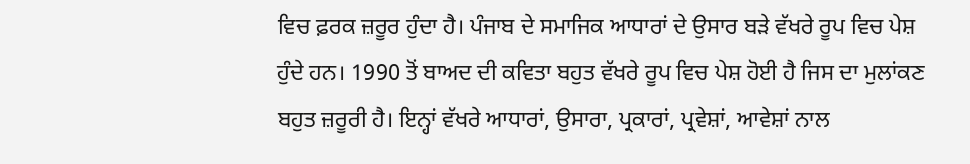ਵਿਚ ਫ਼ਰਕ ਜ਼ਰੂਰ ਹੁੰਦਾ ਹੈ। ਪੰਜਾਬ ਦੇ ਸਮਾਜਿਕ ਆਧਾਰਾਂ ਦੇ ਉਸਾਰ ਬੜੇ ਵੱਖਰੇ ਰੂਪ ਵਿਚ ਪੇਸ਼ ਹੁੰਦੇ ਹਨ। 1990 ਤੋਂ ਬਾਅਦ ਦੀ ਕਵਿਤਾ ਬਹੁਤ ਵੱਖਰੇ ਰੂਪ ਵਿਚ ਪੇਸ਼ ਹੋਈ ਹੈ ਜਿਸ ਦਾ ਮੁਲਾਂਕਣ ਬਹੁਤ ਜ਼ਰੂਰੀ ਹੈ। ਇਨ੍ਹਾਂ ਵੱਖਰੇ ਆਧਾਰਾਂ, ਉਸਾਰਾ, ਪ੍ਰਕਾਰਾਂ, ਪ੍ਰਵੇਸ਼ਾਂ, ਆਵੇਸ਼ਾਂ ਨਾਲ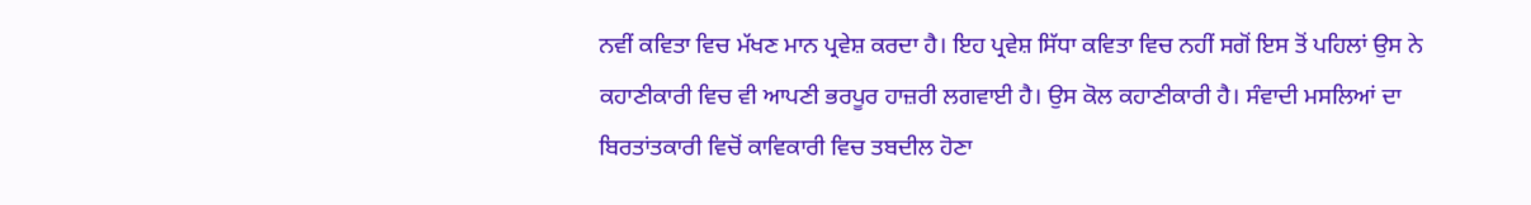ਨਵੀਂ ਕਵਿਤਾ ਵਿਚ ਮੱਖਣ ਮਾਨ ਪ੍ਰਵੇਸ਼ ਕਰਦਾ ਹੈ। ਇਹ ਪ੍ਰਵੇਸ਼ ਸਿੱਧਾ ਕਵਿਤਾ ਵਿਚ ਨਹੀਂ ਸਗੋਂ ਇਸ ਤੋਂ ਪਹਿਲਾਂ ਉਸ ਨੇ ਕਹਾਣੀਕਾਰੀ ਵਿਚ ਵੀ ਆਪਣੀ ਭਰਪੂਰ ਹਾਜ਼ਰੀ ਲਗਵਾਈ ਹੈ। ਉਸ ਕੋਲ ਕਹਾਣੀਕਾਰੀ ਹੈ। ਸੰਵਾਦੀ ਮਸਲਿਆਂ ਦਾ ਬਿਰਤਾਂਤਕਾਰੀ ਵਿਚੋਂ ਕਾਵਿਕਾਰੀ ਵਿਚ ਤਬਦੀਲ ਹੋਣਾ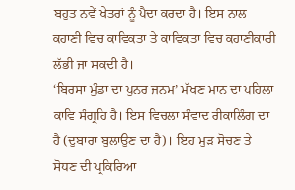ਬਹੁਤ ਨਵੇਂ ਖੇਤਰਾਂ ਨੂੰ ਪੈਦਾ ਕਰਦਾ ਹੈ। ਇਸ ਨਾਲ ਕਹਾਣੀ ਵਿਚ ਕਾਵਿਕਤਾ ਤੇ ਕਾਵਿਕਤਾ ਵਿਚ ਕਹਾਣੀਕਾਰੀ ਲੱਭੀ ਜਾ ਸਕਦੀ ਹੈ।
‘ਬਿਰਸਾ ਮੁੰਡਾ ਦਾ ਪੁਨਰ ਜਨਮ’ ਮੱਖਣ ਮਾਨ ਦਾ ਪਹਿਲਾ ਕਾਵਿ ਸੰਗ੍ਰਹਿ ਹੈ। ਇਸ ਵਿਚਲਾ ਸੰਵਾਦ ਰੀਕਾਲਿੰਗ ਦਾ ਹੈ (ਦੁਬਾਰਾ ਬੁਲਾਉਣ ਦਾ ਹੈ)। ਇਹ ਮੁੜ ਸੋਚਣ ਤੇ ਸੋਧਣ ਦੀ ਪ੍ਰਕਿਰਿਆ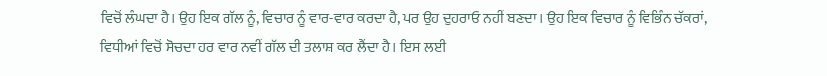ਵਿਚੋਂ ਲੰਘਦਾ ਹੈ। ਉਹ ਇਕ ਗੱਲ ਨੂੰ, ਵਿਚਾਰ ਨੂੰ ਵਾਰ-ਵਾਰ ਕਰਦਾ ਹੈ, ਪਰ ਉਹ ਦੁਹਰਾਓ ਨਹੀਂ ਬਣਦਾ। ਉਹ ਇਕ ਵਿਚਾਰ ਨੂੰ ਵਿਭਿੰਨ ਚੱਕਰਾਂ, ਵਿਧੀਆਂ ਵਿਚੋਂ ਸੋਚਦਾ ਹਰ ਵਾਰ ਨਵੀਂ ਗੱਲ ਦੀ ਤਲਾਸ਼ ਕਰ ਲੈਂਦਾ ਹੈ। ਇਸ ਲਈ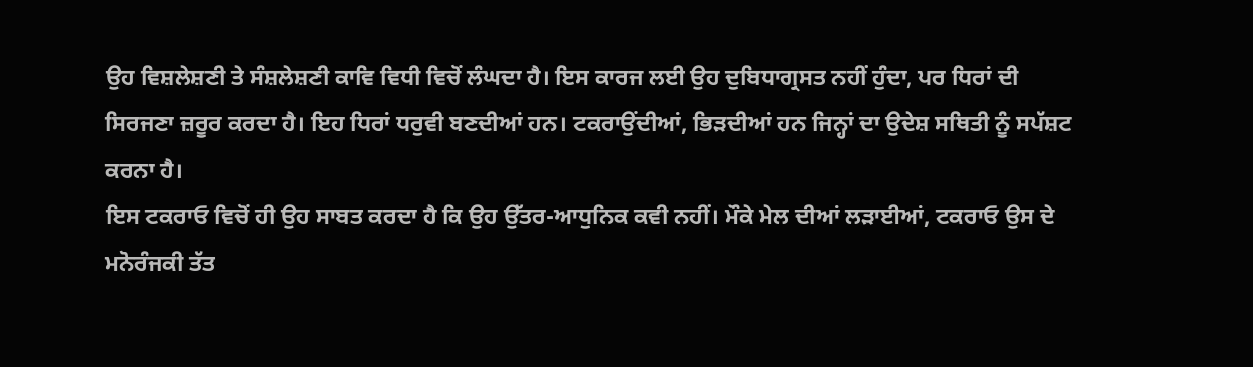ਉਹ ਵਿਸ਼ਲੇਸ਼ਣੀ ਤੇ ਸੰਸ਼ਲੇਸ਼ਣੀ ਕਾਵਿ ਵਿਧੀ ਵਿਚੋਂ ਲੰਘਦਾ ਹੈ। ਇਸ ਕਾਰਜ ਲਈ ਉਹ ਦੁਬਿਧਾਗ੍ਰਸਤ ਨਹੀਂ ਹੁੰਦਾ, ਪਰ ਧਿਰਾਂ ਦੀ ਸਿਰਜਣਾ ਜ਼ਰੂਰ ਕਰਦਾ ਹੈ। ਇਹ ਧਿਰਾਂ ਧਰੁਵੀ ਬਣਦੀਆਂ ਹਨ। ਟਕਰਾਉਂਦੀਆਂ, ਭਿੜਦੀਆਂ ਹਨ ਜਿਨ੍ਹਾਂ ਦਾ ਉਦੇਸ਼ ਸਥਿਤੀ ਨੂੰ ਸਪੱਸ਼ਟ ਕਰਨਾ ਹੈ।
ਇਸ ਟਕਰਾਓ ਵਿਚੋਂ ਹੀ ਉਹ ਸਾਬਤ ਕਰਦਾ ਹੈ ਕਿ ਉਹ ਉੱਤਰ-ਆਧੁਨਿਕ ਕਵੀ ਨਹੀਂ। ਮੌਕੇ ਮੇਲ ਦੀਆਂ ਲੜਾਈਆਂ, ਟਕਰਾਓ ਉਸ ਦੇ ਮਨੋਰੰਜਕੀ ਤੱਤ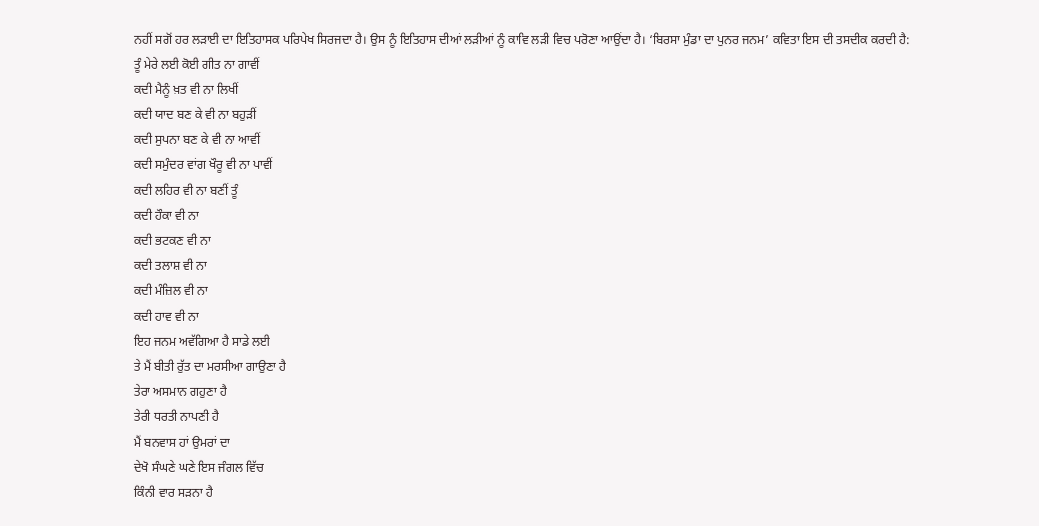ਨਹੀਂ ਸਗੋਂ ਹਰ ਲੜਾਈ ਦਾ ਇਤਿਹਾਸਕ ਪਰਿਪੇਖ ਸਿਰਜਦਾ ਹੈ। ਉਸ ਨੂੰ ਇਤਿਹਾਸ ਦੀਆਂ ਲੜੀਆਂ ਨੂੰ ਕਾਵਿ ਲੜੀ ਵਿਚ ਪਰੋਣਾ ਆਉਂਦਾ ਹੈ। ‘ਬਿਰਸਾ ਮੁੰਡਾ ਦਾ ਪੁਨਰ ਜਨਮ’ ਕਵਿਤਾ ਇਸ ਦੀ ਤਸਦੀਕ ਕਰਦੀ ਹੈ:
ਤੂੰ ਮੇਰੇ ਲਈ ਕੋਈ ਗੀਤ ਨਾ ਗਾਵੀਂ
ਕਦੀ ਮੈਨੂੰ ਖ਼ਤ ਵੀ ਨਾ ਲਿਖੀਂ
ਕਦੀ ਯਾਦ ਬਣ ਕੇ ਵੀ ਨਾ ਬਹੁੜੀਂ
ਕਦੀ ਸੁਪਨਾ ਬਣ ਕੇ ਵੀ ਨਾ ਆਵੀਂ
ਕਦੀ ਸਮੁੰਦਰ ਵਾਂਗ ਖੌਰੂ ਵੀ ਨਾ ਪਾਵੀਂ
ਕਦੀ ਲਹਿਰ ਵੀ ਨਾ ਬਣੀਂ ਤੂੰ
ਕਦੀ ਹੌਕਾ ਵੀ ਨਾ
ਕਦੀ ਭਟਕਣ ਵੀ ਨਾ
ਕਦੀ ਤਲਾਸ਼ ਵੀ ਨਾ
ਕਦੀ ਮੰਜ਼ਿਲ ਵੀ ਨਾ
ਕਦੀ ਹਾਵ ਵੀ ਨਾ
ਇਹ ਜਨਮ ਅਵੱਗਿਆ ਹੈ ਸਾਡੇ ਲਈ
ਤੇ ਮੈਂ ਬੀਤੀ ਰੁੱਤ ਦਾ ਮਰਸੀਆ ਗਾਉਣਾ ਹੈ
ਤੇਰਾ ਅਸਮਾਨ ਗਹੁਣਾ ਹੈ
ਤੇਰੀ ਧਰਤੀ ਨਾਪਣੀ ਹੈ
ਮੈਂ ਬਨਵਾਸ ਹਾਂ ਉਮਰਾਂ ਦਾ
ਦੇਖੋ ਸੰਘਣੇ ਘਣੇ ਇਸ ਜੰਗਲ ਵਿੱਚ
ਕਿੰਨੀ ਵਾਰ ਸੜਨਾ ਹੈ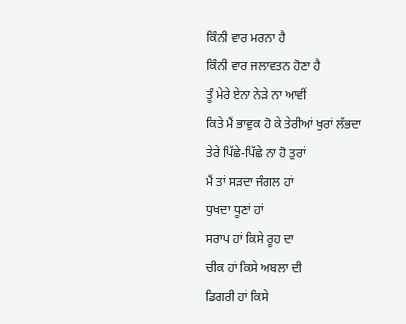ਕਿੰਨੀ ਵਾਰ ਮਰਨਾ ਹੈ
ਕਿੰਨੀ ਵਾਰ ਜਲਾਵਤਨ ਹੋਣਾ ਹੈ
ਤੂੰ ਮੇਰੇ ਏਨਾ ਨੇੜੇ ਨਾ ਆਵੀਂ
ਕਿਤੇ ਮੈਂ ਭਾਵੁਕ ਹੋ ਕੇ ਤੇਰੀਆਂ ਖੁਰਾਂ ਲੱਭਦਾ
ਤੇਰੇ ਪਿੱਛੇ-ਪਿੱਛੇ ਨਾ ਹੋ ਤੁਰਾਂ
ਮੈਂ ਤਾਂ ਸੜਦਾ ਜੰਗਲ ਹਾਂ
ਧੁਖਦਾ ਧੂਣਾਂ ਹਾਂ
ਸਰਾਪ ਹਾਂ ਕਿਸੇ ਰੂਹ ਦਾ
ਚੀਕ ਹਾਂ ਕਿਸੇ ਅਬਲਾ ਦੀ
ਡਿਗਰੀ ਹਾਂ ਕਿਸੇ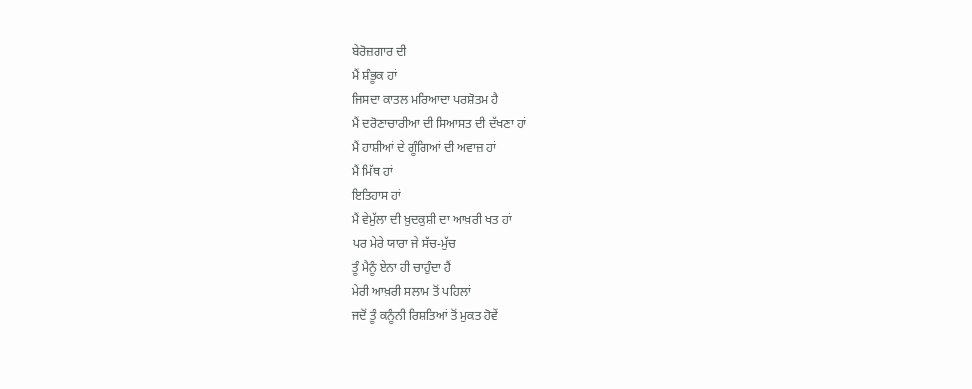ਬੇਰੋਜ਼ਗਾਰ ਦੀ
ਮੈਂ ਸ਼ੰਭੂਕ ਹਾਂ
ਜਿਸਦਾ ਕਾਤਲ ਮਰਿਆਦਾ ਪਰਸ਼ੋਤਮ ਹੈ
ਮੈਂ ਦਰੋਣਾਚਾਰੀਆ ਦੀ ਸਿਆਸਤ ਦੀ ਦੱਖਣਾ ਹਾਂ
ਮੈਂ ਹਾਸ਼ੀਆਂ ਦੇ ਗੂੰਗਿਆਂ ਦੀ ਅਵਾਜ਼ ਹਾਂ
ਮੈਂ ਮਿੱਥ ਹਾਂ
ਇਤਿਹਾਸ ਹਾਂ
ਮੈਂ ਵੇਮੁੱਲਾ ਦੀ ਖ਼ੁਦਕੁਸ਼ੀ ਦਾ ਆਖ਼ਰੀ ਖਤ ਹਾਂ
ਪਰ ਮੇਰੇ ਯਾਰਾ ਜੇ ਸੱਚ-ਮੁੱਚ
ਤੂੰ ਮੈਨੂੰ ਏਨਾ ਹੀ ਚਾਹੁੰਦਾ ਹੈਂ
ਮੇਰੀ ਆਖ਼ਰੀ ਸਲਾਮ ਤੋਂ ਪਹਿਲਾਂ
ਜਦੋਂ ਤੂੰ ਕਨੂੰਨੀ ਰਿਸ਼ਤਿਆਂ ਤੋਂ ਮੁਕਤ ਹੋਵੇਂ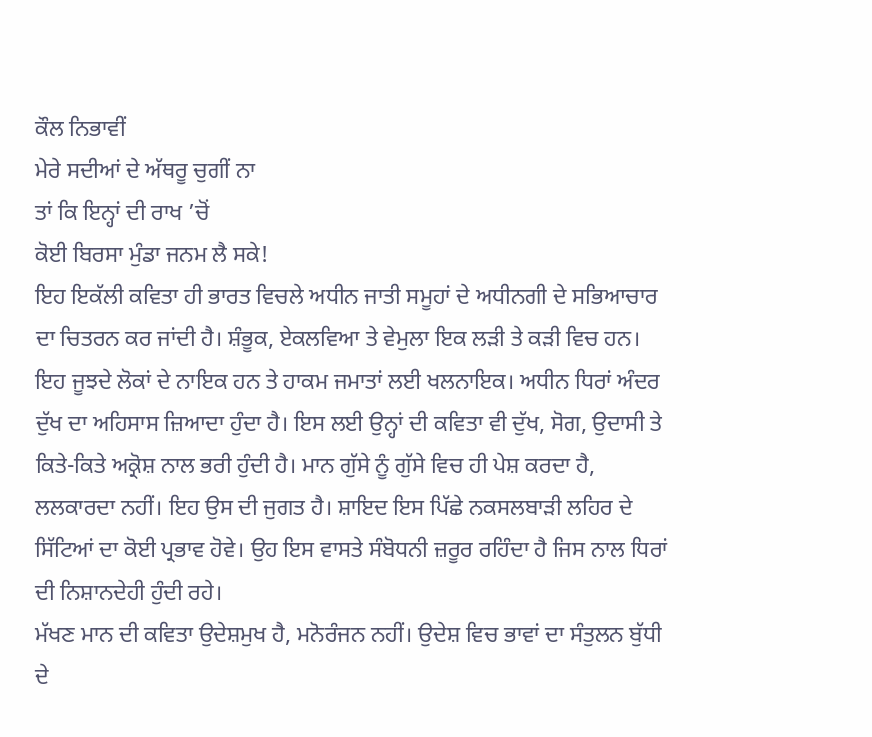ਕੌਲ ਨਿਭਾਵੀਂ
ਮੇਰੇ ਸਦੀਆਂ ਦੇ ਅੱਥਰੂ ਚੁਗੀਂ ਨਾ
ਤਾਂ ਕਿ ਇਨ੍ਹਾਂ ਦੀ ਰਾਖ ’ਚੋਂ
ਕੋਈ ਬਿਰਸਾ ਮੁੰਡਾ ਜਨਮ ਲੈ ਸਕੇ!
ਇਹ ਇਕੱਲੀ ਕਵਿਤਾ ਹੀ ਭਾਰਤ ਵਿਚਲੇ ਅਧੀਨ ਜਾਤੀ ਸਮੂਹਾਂ ਦੇ ਅਧੀਨਗੀ ਦੇ ਸਭਿਆਚਾਰ ਦਾ ਚਿਤਰਨ ਕਰ ਜਾਂਦੀ ਹੈ। ਸ਼ੰਭੂਕ, ਏਕਲਵਿਆ ਤੇ ਵੇਮੁਲਾ ਇਕ ਲੜੀ ਤੇ ਕੜੀ ਵਿਚ ਹਨ। ਇਹ ਜੂਝਦੇ ਲੋਕਾਂ ਦੇ ਨਾਇਕ ਹਨ ਤੇ ਹਾਕਮ ਜਮਾਤਾਂ ਲਈ ਖਲਨਾਇਕ। ਅਧੀਨ ਧਿਰਾਂ ਅੰਦਰ ਦੁੱਖ ਦਾ ਅਹਿਸਾਸ ਜ਼ਿਆਦਾ ਹੁੰਦਾ ਹੈ। ਇਸ ਲਈ ਉਨ੍ਹਾਂ ਦੀ ਕਵਿਤਾ ਵੀ ਦੁੱਖ, ਸੋਗ, ਉਦਾਸੀ ਤੇ ਕਿਤੇ-ਕਿਤੇ ਅਕ੍ਰੋਸ਼ ਨਾਲ ਭਰੀ ਹੁੰਦੀ ਹੈ। ਮਾਨ ਗੁੱਸੇ ਨੂੰ ਗੁੱਸੇ ਵਿਚ ਹੀ ਪੇਸ਼ ਕਰਦਾ ਹੈ, ਲਲਕਾਰਦਾ ਨਹੀਂ। ਇਹ ਉਸ ਦੀ ਜੁਗਤ ਹੈ। ਸ਼ਾਇਦ ਇਸ ਪਿੱਛੇ ਨਕਸਲਬਾੜੀ ਲਹਿਰ ਦੇ ਸਿੱਟਿਆਂ ਦਾ ਕੋਈ ਪ੍ਰਭਾਵ ਹੋਵੇ। ਉਹ ਇਸ ਵਾਸਤੇ ਸੰਬੋਧਨੀ ਜ਼ਰੂਰ ਰਹਿੰਦਾ ਹੈ ਜਿਸ ਨਾਲ ਧਿਰਾਂ ਦੀ ਨਿਸ਼ਾਨਦੇਹੀ ਹੁੰਦੀ ਰਹੇ।
ਮੱਖਣ ਮਾਨ ਦੀ ਕਵਿਤਾ ਉਦੇਸ਼ਮੁਖ ਹੈ, ਮਨੋਰੰਜਨ ਨਹੀਂ। ਉਦੇਸ਼ ਵਿਚ ਭਾਵਾਂ ਦਾ ਸੰਤੁਲਨ ਬੁੱਧੀ ਦੇ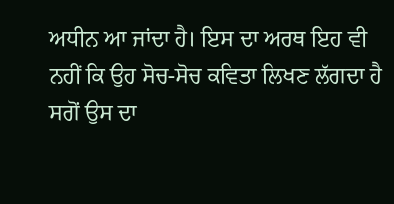ਅਧੀਨ ਆ ਜਾਂਦਾ ਹੈ। ਇਸ ਦਾ ਅਰਥ ਇਹ ਵੀ ਨਹੀਂ ਕਿ ਉਹ ਸੋਚ-ਸੋਚ ਕਵਿਤਾ ਲਿਖਣ ਲੱਗਦਾ ਹੈ ਸਗੋਂ ਉਸ ਦਾ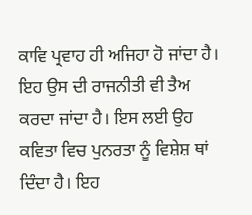ਕਾਵਿ ਪ੍ਰਵਾਹ ਹੀ ਅਜਿਹਾ ਹੋ ਜਾਂਦਾ ਹੈ। ਇਹ ਉਸ ਦੀ ਰਾਜਨੀਤੀ ਵੀ ਤੈਅ ਕਰਦਾ ਜਾਂਦਾ ਹੈ। ਇਸ ਲਈ ਉਹ ਕਵਿਤਾ ਵਿਚ ਪੁਨਰਤਾ ਨੂੰ ਵਿਸ਼ੇਸ਼ ਥਾਂ ਦਿੰਦਾ ਹੈ। ਇਹ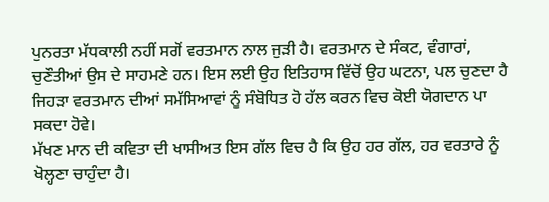ਪੁਨਰਤਾ ਮੱਧਕਾਲੀ ਨਹੀਂ ਸਗੋਂ ਵਰਤਮਾਨ ਨਾਲ ਜੁੜੀ ਹੈ। ਵਰਤਮਾਨ ਦੇ ਸੰਕਟ, ਵੰਗਾਰਾਂ, ਚੁਣੌਤੀਆਂ ਉਸ ਦੇ ਸਾਹਮਣੇ ਹਨ। ਇਸ ਲਈ ਉਹ ਇਤਿਹਾਸ ਵਿੱਚੋਂ ਉਹ ਘਟਨਾ, ਪਲ ਚੁਣਦਾ ਹੈ ਜਿਹੜਾ ਵਰਤਮਾਨ ਦੀਆਂ ਸਮੱਸਿਆਵਾਂ ਨੂੰ ਸੰਬੋਧਿਤ ਹੋ ਹੱਲ ਕਰਨ ਵਿਚ ਕੋਈ ਯੋਗਦਾਨ ਪਾ ਸਕਦਾ ਹੋਵੇ।
ਮੱਖਣ ਮਾਨ ਦੀ ਕਵਿਤਾ ਦੀ ਖਾਸੀਅਤ ਇਸ ਗੱਲ ਵਿਚ ਹੈ ਕਿ ਉਹ ਹਰ ਗੱਲ, ਹਰ ਵਰਤਾਰੇ ਨੂੰ ਖੋਲ੍ਹਣਾ ਚਾਹੁੰਦਾ ਹੈ।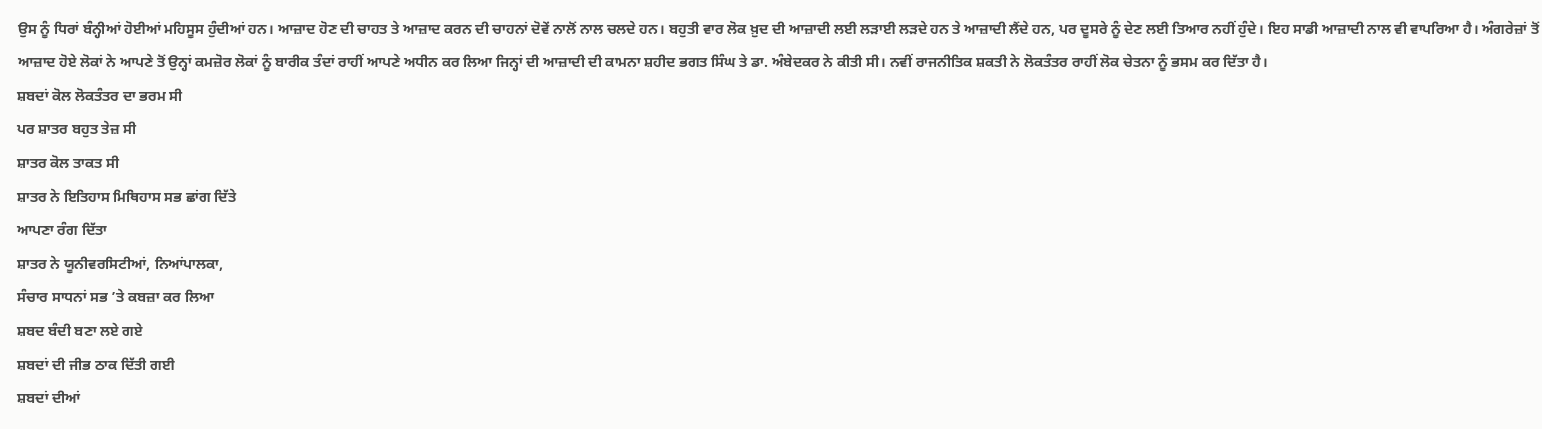ਉਸ ਨੂੰ ਧਿਰਾਂ ਬੰਨ੍ਹੀਆਂ ਹੋਈਆਂ ਮਹਿਸੂਸ ਹੁੰਦੀਆਂ ਹਨ। ਆਜ਼ਾਦ ਹੋਣ ਦੀ ਚਾਹਤ ਤੇ ਆਜ਼ਾਦ ਕਰਨ ਦੀ ਚਾਹਨਾਂ ਦੋਵੇਂ ਨਾਲੋਂ ਨਾਲ ਚਲਦੇ ਹਨ। ਬਹੁਤੀ ਵਾਰ ਲੋਕ ਖ਼ੁਦ ਦੀ ਆਜ਼ਾਦੀ ਲਈ ਲੜਾਈ ਲੜਦੇ ਹਨ ਤੇ ਆਜ਼ਾਦੀ ਲੈਂਦੇ ਹਨ, ਪਰ ਦੂਸਰੇ ਨੂੰ ਦੇਣ ਲਈ ਤਿਆਰ ਨਹੀਂ ਹੁੰਦੇ। ਇਹ ਸਾਡੀ ਆਜ਼ਾਦੀ ਨਾਲ ਵੀ ਵਾਪਰਿਆ ਹੈ। ਅੰਗਰੇਜ਼ਾਂ ਤੋਂ ਆਜ਼ਾਦ ਹੋਏ ਲੋਕਾਂ ਨੇ ਆਪਣੇ ਤੋਂ ਉਨ੍ਹਾਂ ਕਮਜ਼ੋਰ ਲੋਕਾਂ ਨੂੰ ਬਾਰੀਕ ਤੰਦਾਂ ਰਾਹੀਂ ਆਪਣੇ ਅਧੀਨ ਕਰ ਲਿਆ ਜਿਨ੍ਹਾਂ ਦੀ ਆਜ਼ਾਦੀ ਦੀ ਕਾਮਨਾ ਸ਼ਹੀਦ ਭਗਤ ਸਿੰਘ ਤੇ ਡਾ. ਅੰਬੇਦਕਰ ਨੇ ਕੀਤੀ ਸੀ। ਨਵੀਂ ਰਾਜਨੀਤਿਕ ਸ਼ਕਤੀ ਨੇ ਲੋਕਤੰਤਰ ਰਾਹੀਂ ਲੋਕ ਚੇਤਨਾ ਨੂੰ ਭਸਮ ਕਰ ਦਿੱਤਾ ਹੈ।
ਸ਼ਬਦਾਂ ਕੋਲ ਲੋਕਤੰਤਰ ਦਾ ਭਰਮ ਸੀ
ਪਰ ਸ਼ਾਤਰ ਬਹੁਤ ਤੇਜ਼ ਸੀ
ਸ਼ਾਤਰ ਕੋਲ ਤਾਕਤ ਸੀ
ਸ਼ਾਤਰ ਨੇ ਇਤਿਹਾਸ ਮਿਥਿਹਾਸ ਸਭ ਛਾਂਗ ਦਿੱਤੇ
ਆਪਣਾ ਰੰਗ ਦਿੱਤਾ
ਸ਼ਾਤਰ ਨੇ ਯੂਨੀਵਰਸਿਟੀਆਂ, ਨਿਆਂਪਾਲਕਾ,
ਸੰਚਾਰ ਸਾਧਨਾਂ ਸਭ ’ਤੇ ਕਬਜ਼ਾ ਕਰ ਲਿਆ
ਸ਼ਬਦ ਬੰਦੀ ਬਣਾ ਲਏ ਗਏ
ਸ਼ਬਦਾਂ ਦੀ ਜੀਭ ਠਾਕ ਦਿੱਤੀ ਗਈ
ਸ਼ਬਦਾਂ ਦੀਆਂ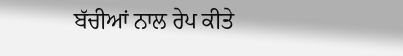ਬੱਚੀਆਂ ਨਾਲ ਰੇਪ ਕੀਤੇ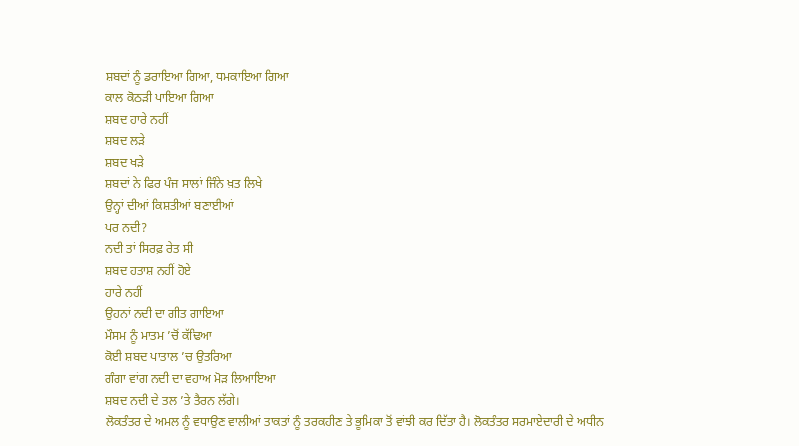ਸ਼ਬਦਾਂ ਨੂੰ ਡਰਾਇਆ ਗਿਆ, ਧਮਕਾਇਆ ਗਿਆ
ਕਾਲ ਕੋਠੜੀ ਪਾਇਆ ਗਿਆ
ਸ਼ਬਦ ਹਾਰੇ ਨਹੀਂ
ਸ਼ਬਦ ਲੜੇ
ਸ਼ਬਦ ਖੜੇ
ਸ਼ਬਦਾਂ ਨੇ ਫਿਰ ਪੰਜ ਸਾਲਾਂ ਜਿੰਨੇ ਖ਼ਤ ਲਿਖੇ
ਉਨ੍ਹਾਂ ਦੀਆਂ ਕਿਸ਼ਤੀਆਂ ਬਣਾਈਆਂ
ਪਰ ਨਦੀ?
ਨਦੀ ਤਾਂ ਸਿਰਫ਼ ਰੇਤ ਸੀ
ਸ਼ਬਦ ਹਤਾਸ਼ ਨਹੀਂ ਹੋਏ
ਹਾਰੇ ਨਹੀਂ
ਉਹਨਾਂ ਨਦੀ ਦਾ ਗੀਤ ਗਾਇਆ
ਮੌਸਮ ਨੂੰ ਮਾਤਮ ’ਚੋਂ ਕੱਢਿਆ
ਕੋਈ ਸ਼ਬਦ ਪਾਤਾਲ ’ਚ ਉਤਰਿਆ
ਗੰਗਾ ਵਾਂਗ ਨਦੀ ਦਾ ਵਹਾਅ ਮੋੜ ਲਿਆਇਆ
ਸ਼ਬਦ ਨਦੀ ਦੇ ਤਲ ’ਤੇ ਤੈਰਨ ਲੱਗੇ।
ਲੋਕਤੰਤਰ ਦੇ ਅਮਲ ਨੂੰ ਵਧਾਉਣ ਵਾਲੀਆਂ ਤਾਕਤਾਂ ਨੂੰ ਤਰਕਹੀਣ ਤੇ ਭੂਮਿਕਾ ਤੋਂ ਵਾਂਝੀ ਕਰ ਦਿੱਤਾ ਹੈ। ਲੋਕਤੰਤਰ ਸਰਮਾਏਦਾਰੀ ਦੇ ਅਧੀਨ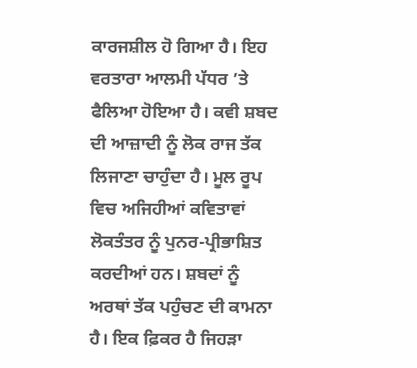ਕਾਰਜਸ਼ੀਲ ਹੋ ਗਿਆ ਹੈ। ਇਹ ਵਰਤਾਰਾ ਆਲਮੀ ਪੱਧਰ ’ਤੇ ਫੈਲਿਆ ਹੋਇਆ ਹੈ। ਕਵੀ ਸ਼ਬਦ ਦੀ ਆਜ਼ਾਦੀ ਨੂੰ ਲੋਕ ਰਾਜ ਤੱਕ ਲਿਜਾਣਾ ਚਾਹੁੰਦਾ ਹੈ। ਮੂਲ ਰੂਪ ਵਿਚ ਅਜਿਹੀਆਂ ਕਵਿਤਾਵਾਂ ਲੋਕਤੰਤਰ ਨੂੰ ਪੁਨਰ-ਪ੍ਰੀਭਾਸ਼ਿਤ ਕਰਦੀਆਂ ਹਨ। ਸ਼ਬਦਾਂ ਨੂੰ ਅਰਥਾਂ ਤੱਕ ਪਹੁੰਚਣ ਦੀ ਕਾਮਨਾ ਹੈ। ਇਕ ਫ਼ਿਕਰ ਹੈ ਜਿਹੜਾ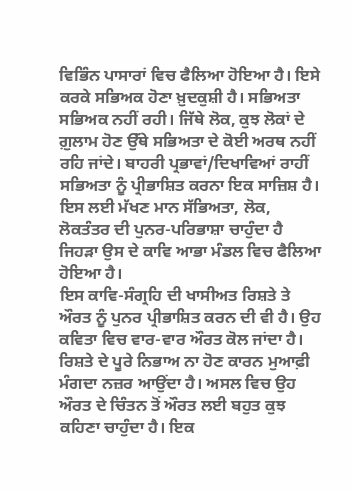ਵਿਭਿੰਨ ਪਾਸਾਰਾਂ ਵਿਚ ਫੈਲਿਆ ਹੋਇਆ ਹੈ। ਇਸੇ ਕਰਕੇ ਸਭਿਅਕ ਹੋਣਾ ਖ਼ੁਦਕੁਸ਼ੀ ਹੈ। ਸਭਿਅਤਾ ਸਭਿਅਕ ਨਹੀਂ ਰਹੀ। ਜਿੱਥੇ ਲੋਕ, ਕੁਝ ਲੋਕਾਂ ਦੇ ਗ਼ੁਲਾਮ ਹੋਣ ਉੱਥੇ ਸਭਿਅਤਾ ਦੇ ਕੋਈ ਅਰਥ ਨਹੀਂ ਰਹਿ ਜਾਂਦੇ। ਬਾਹਰੀ ਪ੍ਰਭਾਵਾਂ/ਦਿਖਾਵਿਆਂ ਰਾਹੀਂ ਸਭਿਅਤਾ ਨੂੰ ਪ੍ਰੀਭਾਸ਼ਿਤ ਕਰਨਾ ਇਕ ਸਾਜ਼ਿਸ਼ ਹੈ। ਇਸ ਲਈ ਮੱਖਣ ਮਾਨ ਸੱਭਿਅਤਾ, ਲੋਕ, ਲੋਕਤੰਤਰ ਦੀ ਪੁਨਰ-ਪਰਿਭਾਸ਼ਾ ਚਾਹੁੰਦਾ ਹੈ ਜਿਹੜਾ ਉਸ ਦੇ ਕਾਵਿ ਆਭਾ ਮੰਡਲ ਵਿਚ ਫੈਲਿਆ ਹੋਇਆ ਹੈ।
ਇਸ ਕਾਵਿ-ਸੰਗ੍ਰਹਿ ਦੀ ਖਾਸੀਅਤ ਰਿਸ਼ਤੇ ਤੇ ਔਰਤ ਨੂੰ ਪੁਨਰ ਪ੍ਰੀਭਾਸ਼ਿਤ ਕਰਨ ਦੀ ਵੀ ਹੈ। ਉਹ ਕਵਿਤਾ ਵਿਚ ਵਾਰ-ਵਾਰ ਔਰਤ ਕੋਲ ਜਾਂਦਾ ਹੈ। ਰਿਸ਼ਤੇ ਦੇ ਪੂਰੇ ਨਿਭਾਅ ਨਾ ਹੋਣ ਕਾਰਨ ਮੁਆਫ਼ੀ ਮੰਗਦਾ ਨਜ਼ਰ ਆਉਂਦਾ ਹੈ। ਅਸਲ ਵਿਚ ਉਹ ਔਰਤ ਦੇ ਚਿੰਤਨ ਤੋਂ ਔਰਤ ਲਈ ਬਹੁਤ ਕੁਝ ਕਹਿਣਾ ਚਾਹੁੰਦਾ ਹੈ। ਇਕ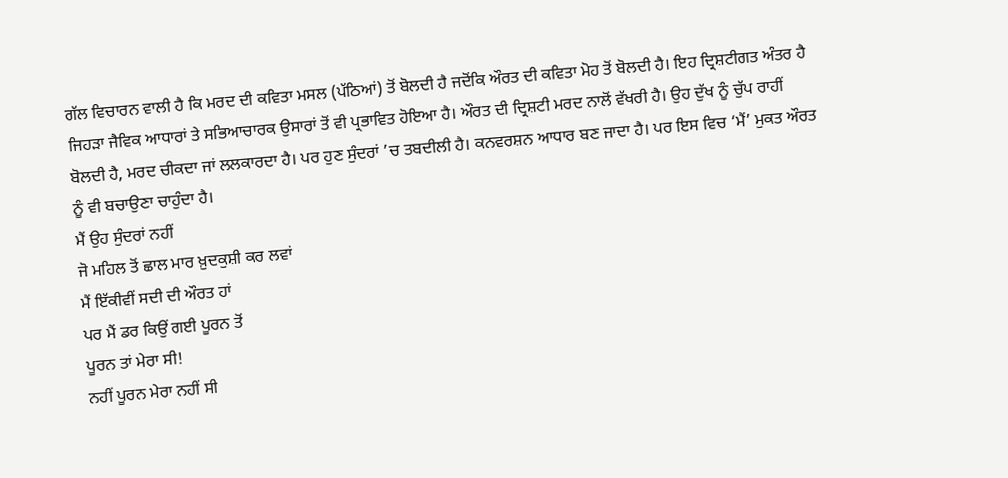ਗੱਲ ਵਿਚਾਰਨ ਵਾਲੀ ਹੈ ਕਿ ਮਰਦ ਦੀ ਕਵਿਤਾ ਮਸਲ (ਪੱਠਿਆਂ) ਤੋਂ ਬੋਲਦੀ ਹੈ ਜਦੋਂਕਿ ਔਰਤ ਦੀ ਕਵਿਤਾ ਮੋਹ ਤੋਂ ਬੋਲਦੀ ਹੈ। ਇਹ ਦ੍ਰਿਸ਼ਟੀਗਤ ਅੰਤਰ ਹੈ ਜਿਹੜਾ ਜੈਵਿਕ ਆਧਾਰਾਂ ਤੇ ਸਭਿਆਚਾਰਕ ਉਸਾਰਾਂ ਤੋਂ ਵੀ ਪ੍ਰਭਾਵਿਤ ਹੋਇਆ ਹੈ। ਔਰਤ ਦੀ ਦ੍ਰਿਸ਼ਟੀ ਮਰਦ ਨਾਲੋਂ ਵੱਖਰੀ ਹੈ। ਉਹ ਦੁੱਖ ਨੂੰ ਚੁੱਪ ਰਾਹੀਂ ਬੋਲਦੀ ਹੈ, ਮਰਦ ਚੀਕਦਾ ਜਾਂ ਲਲਕਾਰਦਾ ਹੈ। ਪਰ ਹੁਣ ਸੁੰਦਰਾਂ ’ਚ ਤਬਦੀਲੀ ਹੈ। ਕਨਵਰਸ਼ਨ ਆਧਾਰ ਬਣ ਜਾਦਾ ਹੈ। ਪਰ ਇਸ ਵਿਚ ‘ਮੈਂ’ ਮੁਕਤ ਔਰਤ ਨੂੰ ਵੀ ਬਚਾਉਣਾ ਚਾਹੁੰਦਾ ਹੈ।
ਮੈਂ ਉਹ ਸੁੰਦਰਾਂ ਨਹੀਂ
ਜੋ ਮਹਿਲ ਤੋਂ ਛਾਲ ਮਾਰ ਖ਼ੁਦਕੁਸ਼ੀ ਕਰ ਲਵਾਂ
ਮੈਂ ਇੱਕੀਵੀਂ ਸਦੀ ਦੀ ਔਰਤ ਹਾਂ
ਪਰ ਮੈਂ ਡਰ ਕਿਉਂ ਗਈ ਪੂਰਨ ਤੋਂ
ਪੂਰਨ ਤਾਂ ਮੇਰਾ ਸੀ!
ਨਹੀਂ ਪੂਰਨ ਮੇਰਾ ਨਹੀਂ ਸੀ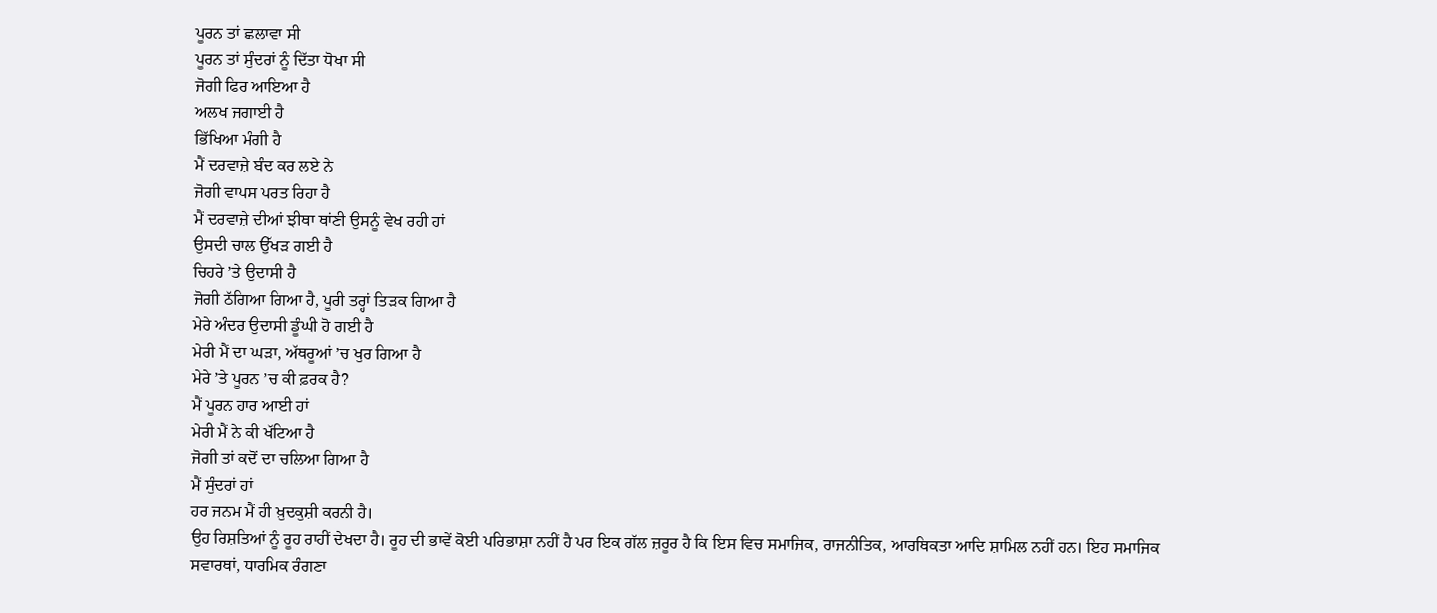ਪੂਰਨ ਤਾਂ ਛਲਾਵਾ ਸੀ
ਪੂਰਨ ਤਾਂ ਸੁੰਦਰਾਂ ਨੂੰ ਦਿੱਤਾ ਧੋਖਾ ਸੀ
ਜੋਗੀ ਫਿਰ ਆਇਆ ਹੈ
ਅਲਖ ਜਗਾਈ ਹੈ
ਭਿੱਖਿਆ ਮੰਗੀ ਹੈ
ਮੈਂ ਦਰਵਾਜ਼ੇ ਬੰਦ ਕਰ ਲਏ ਨੇ
ਜੋਗੀ ਵਾਪਸ ਪਰਤ ਰਿਹਾ ਹੈ
ਮੈਂ ਦਰਵਾਜ਼ੇ ਦੀਆਂ ਝੀਥਾ ਥਾਂਣੀ ਉਸਨੂੰ ਵੇਖ ਰਹੀ ਹਾਂ
ਉਸਦੀ ਚਾਲ ਉੱਖੜ ਗਈ ਹੈ
ਚਿਹਰੇ ’ਤੇ ਉਦਾਸੀ ਹੈ
ਜੋਗੀ ਠੱਗਿਆ ਗਿਆ ਹੈ, ਪੂਰੀ ਤਰ੍ਹਾਂ ਤਿੜਕ ਗਿਆ ਹੈ
ਮੇਰੇ ਅੰਦਰ ਉਦਾਸੀ ਡੂੰਘੀ ਹੋ ਗਈ ਹੈ
ਮੇਰੀ ਮੈਂ ਦਾ ਘੜਾ, ਅੱਥਰੂਆਂ ’ਚ ਖੁਰ ਗਿਆ ਹੈ
ਮੇਰੇ ’ਤੇ ਪੂਰਨ ’ਚ ਕੀ ਫ਼ਰਕ ਹੈ?
ਮੈਂ ਪੂਰਨ ਹਾਰ ਆਈ ਹਾਂ
ਮੇਰੀ ਮੈਂ ਨੇ ਕੀ ਖੱਟਿਆ ਹੈ
ਜੋਗੀ ਤਾਂ ਕਦੋਂ ਦਾ ਚਲਿਆ ਗਿਆ ਹੈ
ਮੈਂ ਸੁੰਦਰਾਂ ਹਾਂ
ਹਰ ਜਨਮ ਮੈਂ ਹੀ ਖ਼ੁਦਕੁਸ਼ੀ ਕਰਨੀ ਹੈ।
ਉਹ ਰਿਸ਼ਤਿਆਂ ਨੂੰ ਰੂਹ ਰਾਹੀਂ ਦੇਖਦਾ ਹੈ। ਰੂਹ ਦੀ ਭਾਵੇਂ ਕੋਈ ਪਰਿਭਾਸ਼ਾ ਨਹੀਂ ਹੈ ਪਰ ਇਕ ਗੱਲ ਜ਼ਰੂਰ ਹੈ ਕਿ ਇਸ ਵਿਚ ਸਮਾਜਿਕ, ਰਾਜਨੀਤਿਕ, ਆਰਥਿਕਤਾ ਆਦਿ ਸ਼ਾਮਿਲ ਨਹੀਂ ਹਨ। ਇਹ ਸਮਾਜਿਕ ਸਵਾਰਥਾਂ, ਧਾਰਮਿਕ ਰੰਗਣਾ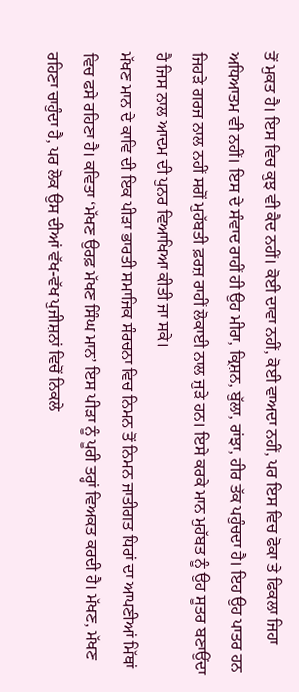ਤੋਂ ਮੁਕਤ ਹੈ। ਇਸ ਵਿਚ ਕੁਝ ਵੀ ਕੈਦ ਨਹੀਂ। ਕੋਈ ਦਾਵਾ ਨਹੀਂ, ਕੋਈ ਵਾਅਦਾ ਨਹੀਂ, ਪਰ ਇਸ ਵਿਚ ਫੋਕਾ ਤੇ ਫਿਕਲਾ ਜਿਹਾ ਅਧਿਆਤਮ ਵੀ ਨਹੀਂ। ਇਸ ਦੇ ਸੰਵਾਦ ਰਾਹੀਂ ਹੀ ਉਹ ਮੀਰਾ, ਕ੍ਰਿਸ਼ਨ, ਬੁੱਲਾ, ਰਾਂਝਾ, ਹੀਰ ਤੱਕ ਪਹੁੰਚਦਾ ਹੈ। ਇਹ ਉਹ ਪਾਤਰ ਹਨ ਜਿਹੜੇ ਗਰਜ ਨਾਲ ਨਹੀਂ ਸਗੋਂ ਮੁਹੱਬਤੀ ਫ਼ਰਜ਼ ਰਾਹੀਂ ਲੋਕਾਈ ਨਾਲ ਜੁੜੇ ਹਨ। ਇਸੇ ਕਰਕੇ ਮਾਨ ਮੁਹੱਬਤ ਨੂੰ ਉਹ ਸੂਤਰ ਬਣਾਉਂਦਾ ਹੈ ਜਿਸ ਨਾਲ ਆਦਮ ਦੀ ਪੁਨਰ ਵਿਆਖਿਆ ਕੀਤੀ ਜਾ ਸਕੇ।
ਮੱਖਣ ਮਾਨ ਦੇ ਕਾਵਿ ਦੀ ਇਕ ਪੀੜਾ ਭਾਰਤੀ ਸਮਾਜਿਕ ਸੰਰਚਨਾ ਵਿਚ ਨਿਮਨ ਤੋਂ ਨਿਮਨ ਜਾਤੀਗਤ ਧਿਰਾਂ ਦਾ ਆਪਣੀਆਂ ਮਿੱਥਾਂ ਵਿਚ ਫਸੇ ਰਹਿਣਾ ਹੈ। ਕਵਿਤਾ ‘ਮੱਖਣ ਉਰਫ਼ ਮੱਖਣ ਸਿੰਘ ਮਾਨ’ ਇਸ ਪੀੜਾ ਨੂੰ ਪੂਰੀ ਤਰ੍ਹਾਂ ਵਿਅਕਤ ਕਰਦੀ ਹੈ। ਮੱਖਣ, ਮੱਖਣ ਰਹਿਣਾ ਚਾਹੁੰਦਾ ਹੈ, ਪਰ ਲੋਕ ਉਸ ਦੀਆਂ ਵੱਖ-ਵੱਖ ਪੁਜੀਸ਼ਨਾਂ ਵਿਚੋਂ ਨਿਕਲੇ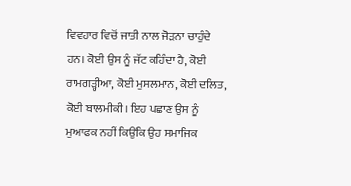ਵਿਵਹਾਰ ਵਿਚੋਂ ਜਾਤੀ ਨਾਲ ਜੋੜਨਾ ਚਾਹੁੰਦੇ ਹਨ। ਕੋਈ ਉਸ ਨੂੰ ਜੱਟ ਕਹਿੰਦਾ ਹੈ, ਕੋਈ ਰਾਮਗੜ੍ਹੀਆ, ਕੋਈ ਮੁਸਲਮਾਨ, ਕੋਈ ਦਲਿਤ, ਕੋਈ ਬਾਲਮੀਕੀ। ਇਹ ਪਛਾਣ ਉਸ ਨੂੰ ਮੁਆਫਕ ਨਹੀਂ ਕਿਉਂਕਿ ਉਹ ਸਮਾਜਿਕ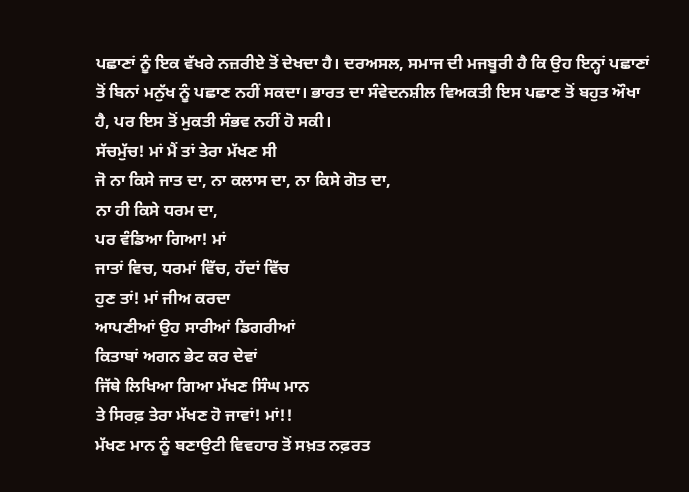ਪਛਾਣਾਂ ਨੂੰ ਇਕ ਵੱਖਰੇ ਨਜ਼ਰੀਏ ਤੋਂ ਦੇਖਦਾ ਹੈ। ਦਰਅਸਲ, ਸਮਾਜ ਦੀ ਮਜਬੂਰੀ ਹੈ ਕਿ ਉਹ ਇਨ੍ਹਾਂ ਪਛਾਣਾਂ ਤੋਂ ਬਿਨਾਂ ਮਨੁੱਖ ਨੂੰ ਪਛਾਣ ਨਹੀਂ ਸਕਦਾ। ਭਾਰਤ ਦਾ ਸੰਵੇਦਨਸ਼ੀਲ ਵਿਅਕਤੀ ਇਸ ਪਛਾਣ ਤੋਂ ਬਹੁਤ ਔਖਾ ਹੈ, ਪਰ ਇਸ ਤੋਂ ਮੁਕਤੀ ਸੰਭਵ ਨਹੀਂ ਹੋ ਸਕੀ।
ਸੱਚਮੁੱਚ! ਮਾਂ ਮੈਂ ਤਾਂ ਤੇਰਾ ਮੱਖਣ ਸੀ
ਜੋ ਨਾ ਕਿਸੇ ਜਾਤ ਦਾ, ਨਾ ਕਲਾਸ ਦਾ, ਨਾ ਕਿਸੇ ਗੋਤ ਦਾ,
ਨਾ ਹੀ ਕਿਸੇ ਧਰਮ ਦਾ,
ਪਰ ਵੰਡਿਆ ਗਿਆ! ਮਾਂ
ਜਾਤਾਂ ਵਿਚ, ਧਰਮਾਂ ਵਿੱਚ, ਹੱਦਾਂ ਵਿੱਚ
ਹੁਣ ਤਾਂ! ਮਾਂ ਜੀਅ ਕਰਦਾ
ਆਪਣੀਆਂ ਉਹ ਸਾਰੀਆਂ ਡਿਗਰੀਆਂ
ਕਿਤਾਬਾਂ ਅਗਨ ਭੇਟ ਕਰ ਦੇਵਾਂ
ਜਿੱਥੇ ਲਿਖਿਆ ਗਿਆ ਮੱਖਣ ਸਿੰਘ ਮਾਨ
ਤੇ ਸਿਰਫ਼ ਤੇਰਾ ਮੱਖਣ ਹੋ ਜਾਵਾਂ! ਮਾਂ!!
ਮੱਖਣ ਮਾਨ ਨੂੰ ਬਣਾਉਟੀ ਵਿਵਹਾਰ ਤੋਂ ਸਖ਼ਤ ਨਫ਼ਰਤ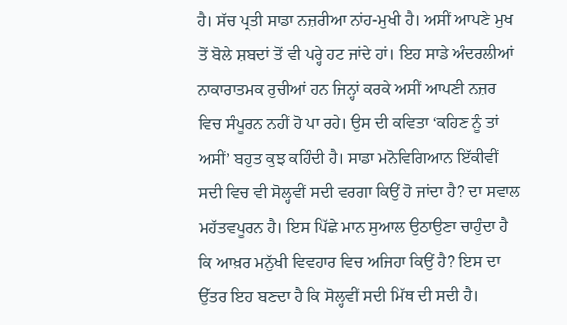ਹੈ। ਸੱਚ ਪ੍ਰਤੀ ਸਾਡਾ ਨਜ਼ਰੀਆ ਨਾਂਹ-ਮੁਖੀ ਹੈ। ਅਸੀਂ ਆਪਣੇ ਮੁਖ ਤੋਂ ਬੋਲੇ ਸ਼ਬਦਾਂ ਤੋਂ ਵੀ ਪਰ੍ਹੇ ਹਟ ਜਾਂਦੇ ਹਾਂ। ਇਹ ਸਾਡੇ ਅੰਦਰਲੀਆਂ ਨਾਕਾਰਾਤਮਕ ਰੁਚੀਆਂ ਹਨ ਜਿਨ੍ਹਾਂ ਕਰਕੇ ਅਸੀਂ ਆਪਣੀ ਨਜ਼ਰ ਵਿਚ ਸੰਪੂਰਨ ਨਹੀਂ ਹੋ ਪਾ ਰਹੇ। ਉਸ ਦੀ ਕਵਿਤਾ ‘ਕਹਿਣ ਨੂੰ ਤਾਂ ਅਸੀਂ’ ਬਹੁਤ ਕੁਝ ਕਹਿੰਦੀ ਹੈ। ਸਾਡਾ ਮਨੋਵਿਗਿਆਨ ਇੱਕੀਵੀਂ ਸਦੀ ਵਿਚ ਵੀ ਸੋਲ੍ਹਵੀਂ ਸਦੀ ਵਰਗਾ ਕਿਉਂ ਹੋ ਜਾਂਦਾ ਹੈ? ਦਾ ਸਵਾਲ ਮਹੱਤਵਪੂਰਨ ਹੈ। ਇਸ ਪਿੱਛੇ ਮਾਨ ਸੁਆਲ ਉਠਾਉਣਾ ਚਾਹੁੰਦਾ ਹੈ ਕਿ ਆਖ਼ਰ ਮਨੁੱਖੀ ਵਿਵਹਾਰ ਵਿਚ ਅਜਿਹਾ ਕਿਉਂ ਹੈ? ਇਸ ਦਾ ਉੱਤਰ ਇਹ ਬਣਦਾ ਹੈ ਕਿ ਸੋਲ੍ਹਵੀਂ ਸਦੀ ਮਿੱਥ ਦੀ ਸਦੀ ਹੈ।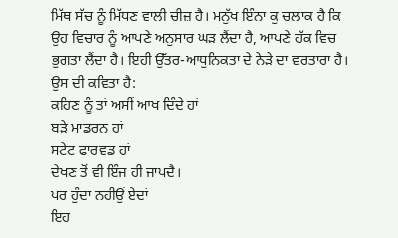ਮਿੱਥ ਸੱਚ ਨੂੰ ਮਿੱਧਣ ਵਾਲੀ ਚੀਜ਼ ਹੈ। ਮਨੁੱਖ ਇੰਨਾ ਕੁ ਚਲਾਕ ਹੈ ਕਿ ਉਹ ਵਿਚਾਰ ਨੂੰ ਆਪਣੇ ਅਨੁਸਾਰ ਘੜ ਲੈਂਦਾ ਹੈ, ਆਪਣੇ ਹੱਕ ਵਿਚ ਭੁਗਤਾ ਲੈਂਦਾ ਹੈ। ਇਹੀ ਉੱਤਰ-ਆਧੁਨਿਕਤਾ ਦੇ ਨੇੜੇ ਦਾ ਵਰਤਾਰਾ ਹੈ। ਉਸ ਦੀ ਕਵਿਤਾ ਹੈ:
ਕਹਿਣ ਨੂੰ ਤਾਂ ਅਸੀਂ ਆਖ ਦਿੰਦੇ ਹਾਂ
ਬੜੇ ਮਾਡਰਨ ਹਾਂ
ਸਟੇਟ ਫਾਰਵਡ ਹਾਂ
ਦੇਖਣ ਤੋਂ ਵੀ ਇੰਜ ਹੀ ਜਾਪਦੈ।
ਪਰ ਹੁੰਦਾ ਨਹੀਉਂ ਏਦਾਂ
ਇਹ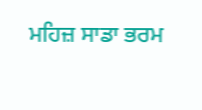ਮਹਿਜ਼ ਸਾਡਾ ਭਰਮ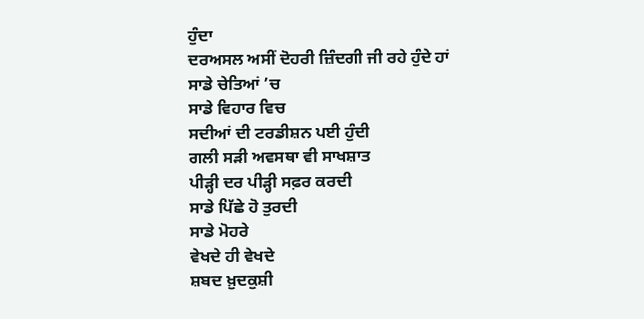ਹੁੰਦਾ
ਦਰਅਸਲ ਅਸੀਂ ਦੋਹਰੀ ਜ਼ਿੰਦਗੀ ਜੀ ਰਹੇ ਹੁੰਦੇ ਹਾਂ
ਸਾਡੇ ਚੇਤਿਆਂ ’ਚ
ਸਾਡੇ ਵਿਹਾਰ ਵਿਚ
ਸਦੀਆਂ ਦੀ ਟਰਡੀਸ਼ਨ ਪਈ ਹੁੰਦੀ
ਗਲੀ ਸੜੀ ਅਵਸਥਾ ਵੀ ਸਾਖਸ਼ਾਤ
ਪੀੜ੍ਹੀ ਦਰ ਪੀੜ੍ਹੀ ਸਫ਼ਰ ਕਰਦੀ
ਸਾਡੇ ਪਿੱਛੇ ਹੋ ਤੁਰਦੀ
ਸਾਡੇ ਮੋਹਰੇ
ਵੇਖਦੇ ਹੀ ਵੇਖਦੇ
ਸ਼ਬਦ ਖ਼ੁਦਕੁਸ਼ੀ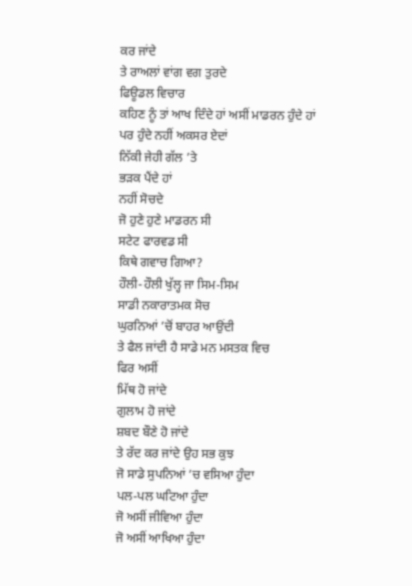ਕਰ ਜਾਂਦੇ
ਤੇ ਰਾਅਲਾਂ ਵਾਂਗ ਵਗ ਤੁਰਦੇ
ਫਿਊਡਲ ਵਿਚਾਰ
ਕਹਿਣ ਨੂੰ ਤਾਂ ਆਖ ਦਿੰਦੇ ਹਾਂ ਅਸੀਂ ਮਾਡਰਨ ਹੁੰਦੇ ਹਾਂ
ਪਰ ਹੁੰਦੇ ਨਹੀਂ ਅਕਸਰ ਏਦਾਂ
ਨਿੱਕੀ ਜੇਹੀ ਗੱਲ ’ਤੇ
ਭੜਕ ਪੈਂਦੇ ਹਾਂ
ਨਹੀਂ ਸੋਚਦੇ
ਜੋ ਹੁਣੇ ਹੁਣੇ ਮਾਡਰਨ ਸੀ
ਸਟੇਟ ਫਾਰਵਡ ਸੀ
ਕਿਥੇ ਗਵਾਚ ਗਿਆ?
ਹੌਲੀ-ਹੌਲੀ ਖੁੱਲ੍ਹ ਜਾ ਸਿਮ-ਸਿਮ
ਸਾਡੀ ਨਕਾਰਾਤਮਕ ਸੋਚ
ਘੁਰਨਿਆਂ ’ਚੋਂ ਬਾਹਰ ਆਉਂਦੀ
ਤੇ ਫੈਲ ਜਾਂਦੀ ਹੈ ਸਾਡੇ ਮਨ ਮਸਤਕ ਵਿਚ
ਫਿਰ ਅਸੀਂ
ਮਿੱਥ ਹੋ ਜਾਂਦੇ
ਗੁਲਾਮ ਹੋ ਜਾਂਦੇ
ਸ਼ਬਦ ਬੌਣੇ ਹੋ ਜਾਂਦੇ
ਤੇ ਰੱਦ ਕਰ ਜਾਂਦੇ ਉਹ ਸਭ ਕੁਝ
ਜੋ ਸਾਡੇ ਸੁਪਨਿਆਂ ’ਚ ਵਸਿਆ ਹੁੰਦਾ
ਪਲ-ਪਲ ਘਟਿਆ ਹੁੰਦਾ
ਜੋ ਅਸੀਂ ਜੀਵਿਆ ਹੁੰਦਾ
ਜੋ ਅਸੀਂ ਆਖਿਆ ਹੁੰਦਾ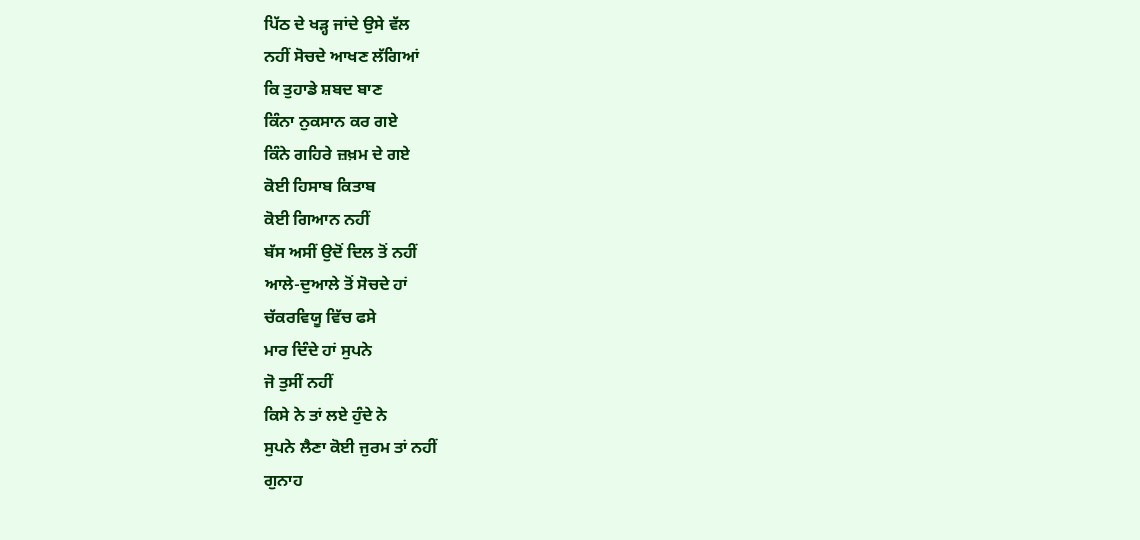ਪਿੱਠ ਦੇ ਖੜ੍ਹ ਜਾਂਦੇ ਉਸੇ ਵੱਲ
ਨਹੀਂ ਸੋਚਦੇ ਆਖਣ ਲੱਗਿਆਂ
ਕਿ ਤੁਹਾਡੇ ਸ਼ਬਦ ਬਾਣ
ਕਿੰਨਾ ਨੁਕਸਾਨ ਕਰ ਗਏ
ਕਿੰਨੇ ਗਹਿਰੇ ਜ਼ਖ਼ਮ ਦੇ ਗਏ
ਕੋਈ ਹਿਸਾਬ ਕਿਤਾਬ
ਕੋਈ ਗਿਆਨ ਨਹੀਂ
ਬੱਸ ਅਸੀਂ ਉਦੋਂ ਦਿਲ ਤੋਂ ਨਹੀਂ
ਆਲੇ-ਦੁਆਲੇ ਤੋਂ ਸੋਚਦੇ ਹਾਂ
ਚੱਕਰਵਿਯੂ ਵਿੱਚ ਫਸੇ
ਮਾਰ ਦਿੰਦੇ ਹਾਂ ਸੁਪਨੇ
ਜੋ ਤੁਸੀਂ ਨਹੀਂ
ਕਿਸੇ ਨੇ ਤਾਂ ਲਏ ਹੁੰਦੇ ਨੇ
ਸੁਪਨੇ ਲੈਣਾ ਕੋਈ ਜੁਰਮ ਤਾਂ ਨਹੀਂ
ਗੁਨਾਹ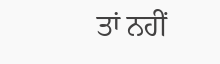ਤਾਂ ਨਹੀਂ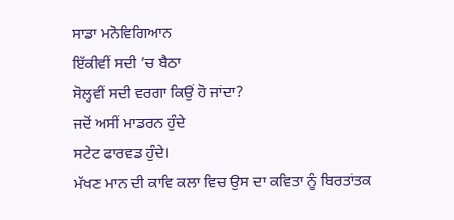ਸਾਡਾ ਮਨੋਵਿਗਿਆਨ
ਇੱਕੀਵੀਂ ਸਦੀ ’ਚ ਬੈਠਾ
ਸੋਲ੍ਹਵੀਂ ਸਦੀ ਵਰਗਾ ਕਿਉਂ ਹੋ ਜਾਂਦਾ?
ਜਦੋਂ ਅਸੀਂ ਮਾਡਰਨ ਹੁੰਦੇ
ਸਟੇਟ ਫਾਰਵਡ ਹੁੰਦੇ।
ਮੱਖਣ ਮਾਨ ਦੀ ਕਾਵਿ ਕਲਾ ਵਿਚ ਉਸ ਦਾ ਕਵਿਤਾ ਨੂੰ ਬਿਰਤਾਂਤਕ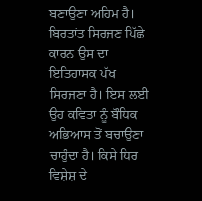ਬਣਾਉਣਾ ਅਹਿਮ ਹੈ। ਬਿਰਤਾਂਤ ਸਿਰਜਣ ਪਿੱਛੇ ਕਾਰਨ ਉਸ ਦਾ ਇਤਿਹਾਸਕ ਪੱਖ ਸਿਰਜਣਾ ਹੈ। ਇਸ ਲਈ ਉਹ ਕਵਿਤਾ ਨੂੰ ਬੌਧਿਕ ਅਭਿਆਸ ਤੋਂ ਬਚਾਉਣਾ ਚਾਹੁੰਦਾ ਹੈ। ਕਿਸੇ ਧਿਰ ਵਿਸ਼ੇਸ਼ ਦੇ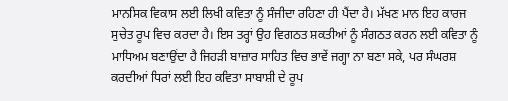ਮਾਨਸਿਕ ਵਿਕਾਸ ਲਈ ਲਿਖੀ ਕਵਿਤਾ ਨੂੰ ਸੰਜੀਦਾ ਰਹਿਣਾ ਹੀ ਪੈਂਦਾ ਹੈ। ਮੱਖਣ ਮਾਨ ਇਹ ਕਾਰਜ ਸੁਚੇਤ ਰੂਪ ਵਿਚ ਕਰਦਾ ਹੈ। ਇਸ ਤਰ੍ਹਾਂ ਉਹ ਵਿਗਠਤ ਸ਼ਕਤੀਆਂ ਨੂੰ ਸੰਗਠਤ ਕਰਨ ਲਈ ਕਵਿਤਾ ਨੂੰ ਮਾਧਿਅਮ ਬਣਾਉਂਦਾ ਹੈ ਜਿਹੜੀ ਬਾਜ਼ਾਰ ਸਾਹਿਤ ਵਿਚ ਭਾਵੇਂ ਜਗ੍ਹਾ ਨਾ ਬਣਾ ਸਕੇ, ਪਰ ਸੰਘਰਸ਼ ਕਰਦੀਆਂ ਧਿਰਾਂ ਲਈ ਇਹ ਕਵਿਤਾ ਸਾਬਾਸ਼ੀ ਦੇ ਰੂਪ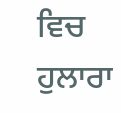ਵਿਚ ਹੁਲਾਰਾ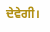ਦੇਵੇਗੀ।